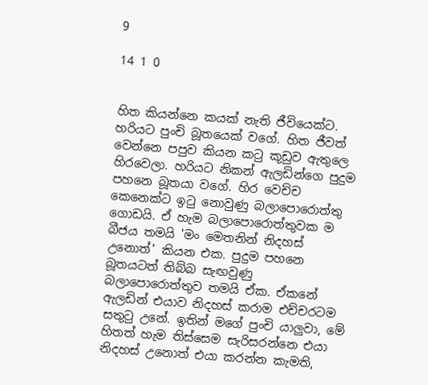9

14 1 0


හිත කියන්නෙ කයක් නැති ජීවියෙක්ට. හරියට පුංචි බූතයෙක් වගේ. හිත ජීවත් වෙන්නෙ පපුව කියන කටු කූඩුව ඇතුලෙ හිරවෙලා. හරියට නිකන් ඇලඩින්ගෙ පුදුම පහනෙ බූතයා වගේ. හිර වෙච්ච කෙනෙක්ට ඉටු නොවුණු බලාපොරොත්තු ගොඩයි. ඒ හැම බලාපොරොත්තුවක ම බීජය තමයි 'මං මෙතනින් නිදහස් උනොත්' කියන එක. පුදුම පහනෙ බූතයටත් තිබ්බ සැඟවුණු බලාපොරොත්තුව තමයි ඒක. ඒකනේ ඇලඩින් එයාව නිදහස් කරාම එච්චරටම සතුටු උනේ. ඉතින් මගේ පුංචි යාලුවා, මේ හිතත් හැම තිස්සෙම සැරිසරන්නෙ එයා නිදහස් උනොත් එයා කරන්න කැමති,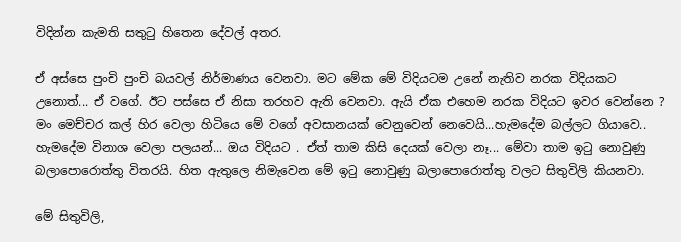විදින්න කැමති සතුටු හිතෙන දේවල් අතර.

ඒ අස්සෙ පුංචි පුංචි බයවල් නිර්මාණය වෙනවා. මට මේක මේ විදියටම උනේ නැතිව නරක විදියකට උනොත්... ඒ වගේ. ඊට පස්සෙ ඒ නිසා තරහව ඇති වෙනවා. ඇයි ඒක එහෙම නරක විදියට ඉවර වෙන්නෙ ? මං මෙච්චර කල් හිර වෙලා හිටියෙ මේ වගේ අවසානයක් වෙනුවෙන් නෙවෙයි...හැමදේම බල්ලට ගියාවෙ.. හැමදේම විනාශ වෙලා පලයන්... ඔය විදියට . ඒත් තාම කිසි දෙයක් වෙලා නෑ... මේවා තාම ඉටු නොවුණු බලාපොරොත්තු විතරයි. හිත ඇතුලෙ නිමැවෙන මේ ඉටු නොවුණු බලාපොරොත්තු වලට සිතුවිලි කියනවා.

මේ සිතුවිලි,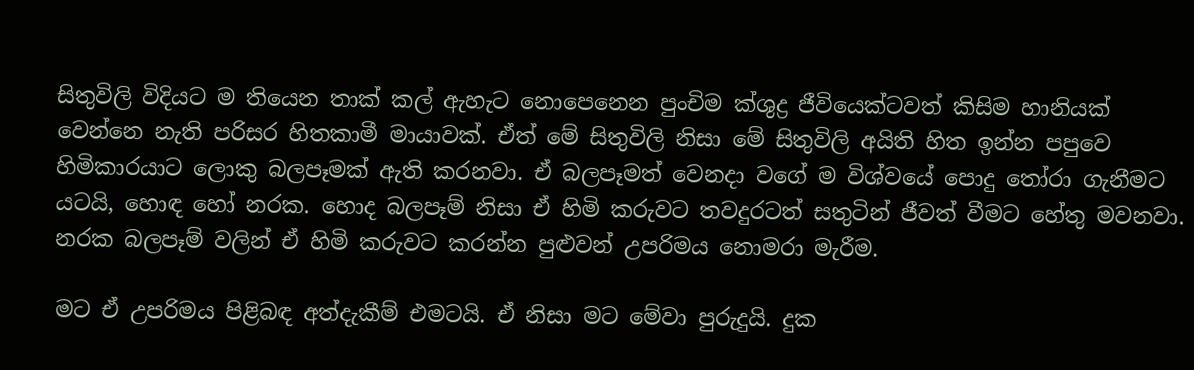සිතුවිලි විදියට ම තියෙන තාක් කල් ඇහැට නොපෙනෙන පුංචිම ක්ශුද්‍ර ජීවියෙක්ටවත් කිසිම හානියක් වෙන්නෙ නැති පරිසර හිතකාමී මායාවක්. ඒත් මේ සිතුවිලි නිසා මේ සිතුවිලි අයිති හිත ඉන්න පපුවෙ හිමිකාරයාට ලොකු බලපෑමක් ඇති කරනවා. ඒ බලපෑමත් වෙනදා වගේ ම විශ්වයේ පොදු තෝරා ගැනීමට යටයි, හොඳ හෝ නරක. හොද බලපෑම් නිසා ඒ හිමි කරුවට තවදුරටත් සතුටින් ජීවත් වීමට හේතු මවනවා. නරක බලපෑම් වලින් ඒ හිමි කරුවට කරන්න පුළුවන් උපරිමය නොමරා මැරීම.

මට ඒ උපරිමය පිළිබඳ අත්දැකීම් එමටයි. ඒ නිසා මට මේවා පුරුදුයි. දුක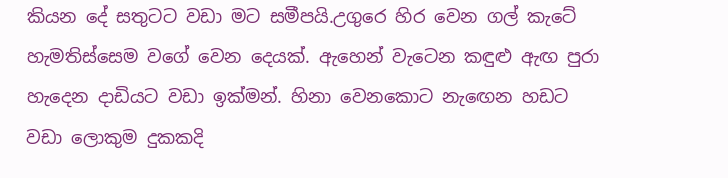කියන දේ සතුටට වඩා මට සමීපයි.උගුරෙ හිර වෙන ගල් කැටේ හැමතිස්සෙම වගේ වෙන දෙයක්. ඇහෙන් වැටෙන කඳුළු ඇඟ පුරා හැදෙන දාඩියට වඩා ඉක්මන්. හිනා වෙනකොට නැඟෙන හඩට වඩා ලොකුම දුකකදි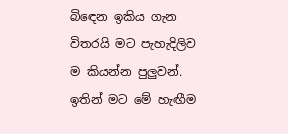බිඳෙන ඉකිය ගැන විතරයි මට පැහැදිලිව ම කියන්න පුලුවන්. ඉතින් මට මේ හැඟීම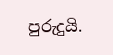පුරුදුයි.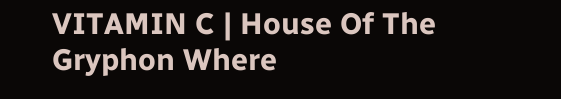VITAMIN C | House Of The Gryphon Where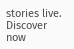stories live. Discover now